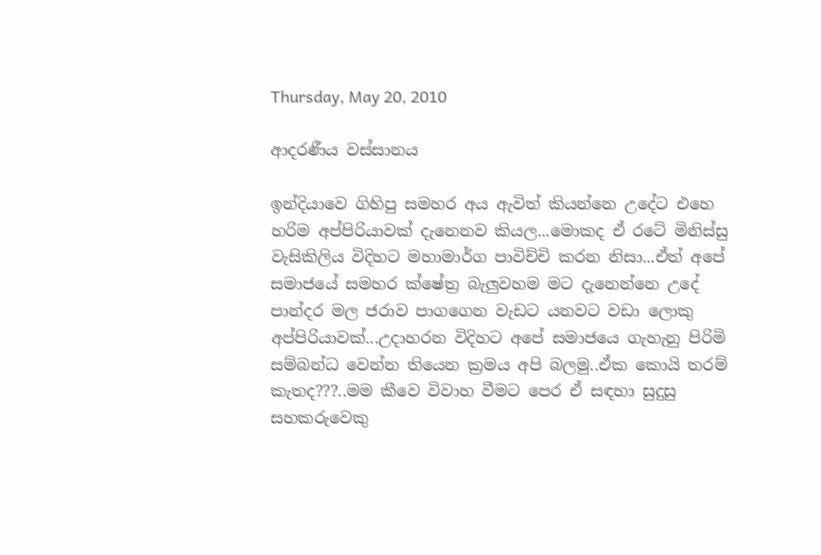Thursday, May 20, 2010

ආදරණීය වස්සානය

ඉන්දියාවෙ ගිහිපු සමහර අය ඇවිත් කියන්නෙ උදේට එහෙ හරිම අප්පිරියාවක් දැනෙනව කියල...මොකද ඒ රටේ මිනිස්සු වැසිකිලිය විදිහට මහාමාර්ග පාවිච්චි කරන නිසා...ඒත් අපේ සමාජයේ සමහර ක්ෂේත්‍ර බැලුවහම මට දැනෙන්නෙ උදේ පාන්දර මල ජරාව පාගගෙන වැඩට යනවට වඩා ලොකු අප්පිරියාවක්...උදාහරන විදිහට අපේ සමාජයෙ ගැහැනු පිරිමි සම්බන්ධ වෙන්න තියෙන ක්‍රමය අපි බලමු..ඒක කොයි තරම් කැතද???..මම කීවෙ විවාහ වීමට පෙර ඒ සඳහා සුදුසු සහකරුවෙකු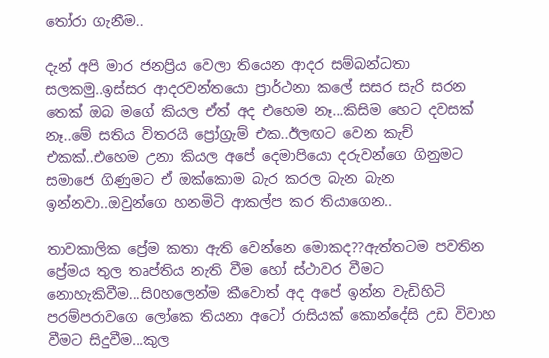තෝරා ගැනීම..

දැන් අපි මාර ජනප්‍රිය වෙලා තියෙන ආදර සම්බන්ධතා සලකමු..ඉස්සර ආදරවන්තයො ප්‍රාර්ථනා කලේ සසර සැරි සරන තෙක් ඔබ මගේ කියල ඒත් අද එහෙම නෑ...කිසිම හෙට දවසක් නෑ..මේ සතිය විතරයි ප්‍රෝග්‍රැම් එක..ඊලඟට වෙන කැච් එකක්..එහෙම උනා කියල අපේ දෙමාපියො දරුවන්ගෙ ගිනුමට සමාජෙ ගිණුමට ඒ ඔක්කොම බැර කරල බැන බැන ඉන්නවා..ඔවුන්ගෙ හනමිටි ආකල්ප කර තියාගෙන..

තාවකාලික ප්‍රේම කතා ඇති වෙන්නෙ මොකද??ඇත්තටම පවතින ප්‍රේමය තුල තෘප්තිය නැති වීම හෝ ස්ථාවර වීමට නොහැකිවීම...සි0හලෙන්ම කීවොත් අද අපේ ඉන්න වැඩිහිටි පරම්පරාවගෙ ලෝකෙ තියනා අටෝ රාසියක් කොන්දේසි උඩ විවාහ වීමට සිදුවීම...කුල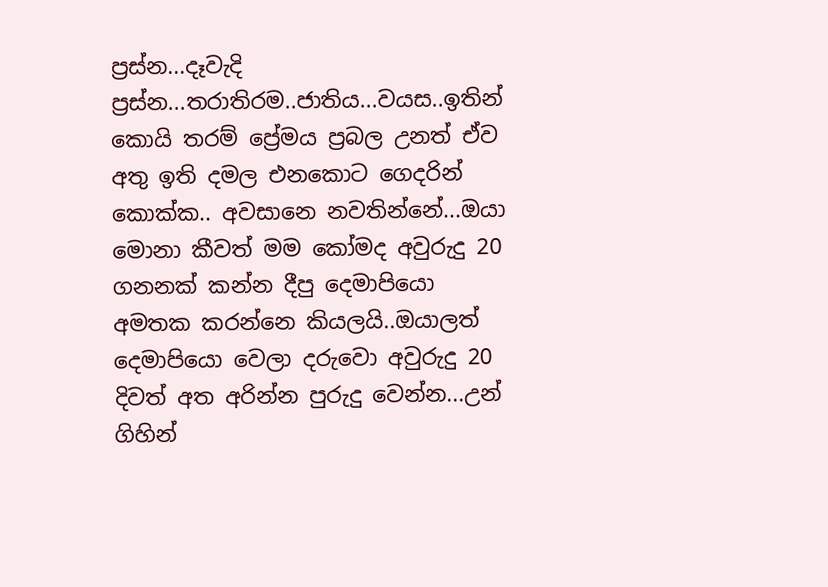ප්‍රස්න...දෑවැදි ප්‍රස්න...තරාතිරම..ජාතිය...වයස..ඉතින් කොයි තරම් ප්‍රේමය ප්‍රබල උනත් ඒව අතු ඉති දමල එනකොට ගෙදරින් කොක්ක.. අවසානෙ නවතින්නේ...ඔයා මොනා කීවත් මම කෝමද අවුරුදු 20 ගනනක් කන්න දීපු දෙමාපියො අමතක කරන්නෙ කියලයි..ඔයාලත් දෙමාපියො වෙලා දරුවො අවුරුදු 20 දිවත් අත අරින්න පුරුදු වෙන්න...උන් ගිහින්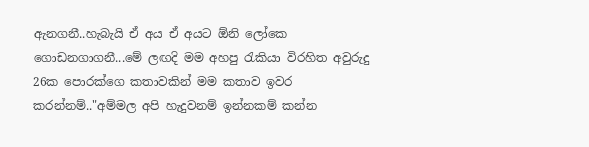ඇනගනී..හැබැයි ඒ අය ඒ අයට ඕනි ලෝකෙ ගොඩනගාගනී...මේ ලඟදි මම අහපු රැකියා විරහිත අවුරුදු 26ක පොරක්ගෙ කතාවකින් මම කතාව ඉවර කරන්නම්.."අම්මල අපි හැදුවනම් ඉන්නකම් කන්න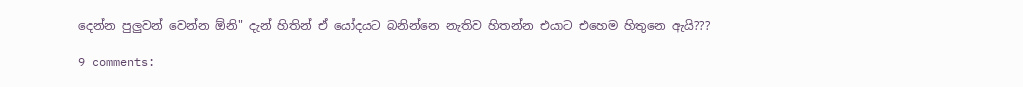දෙන්න පුලුවන් වෙන්න ඕනි" දැන් හිතින් ඒ යෝදයට බනින්නෙ නැතිව හිතන්න එයාට එහෙම හිතුනෙ ඇයි???

9 comments: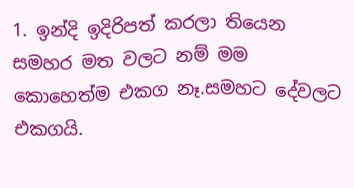1. ඉන්දි ඉදිරිපත් කරලා තියෙන සමහර මත වලට නම් මම කොහෙත්ම එකග නෑ.සමහට දේවලට එකගයි.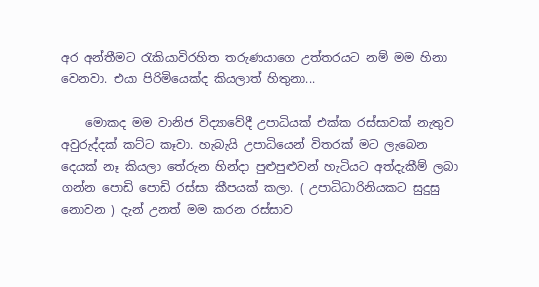අර අන්තීමට රැකියාවිරහිත තරුණයාගෙ උත්තරයට නම් මම හිනා වෙනවා. එයා පිරිමියෙක්ද කියලාත් හිතුනා...

    මොකද මම වානිජ විද්‍යාවේදී උපාධියක් එක්ක රස්සාවක් නැතුව අවුරුද්දක් කට්ට කෑවා. හැබැයි උපාධියෙන් විතරක් මට ලැබෙන දෙයක් නෑ කියලා තේරුන හින්දා පුළුපුළුවන් හැටියට අත්දැකීම් ලබා ගන්න පොඩි පොඩි රස්සා කීපයක් කලා. ( උපාධිධාරිනියකට සුදුසු නොවන ) දැන් උනත් මම කරන රස්සාව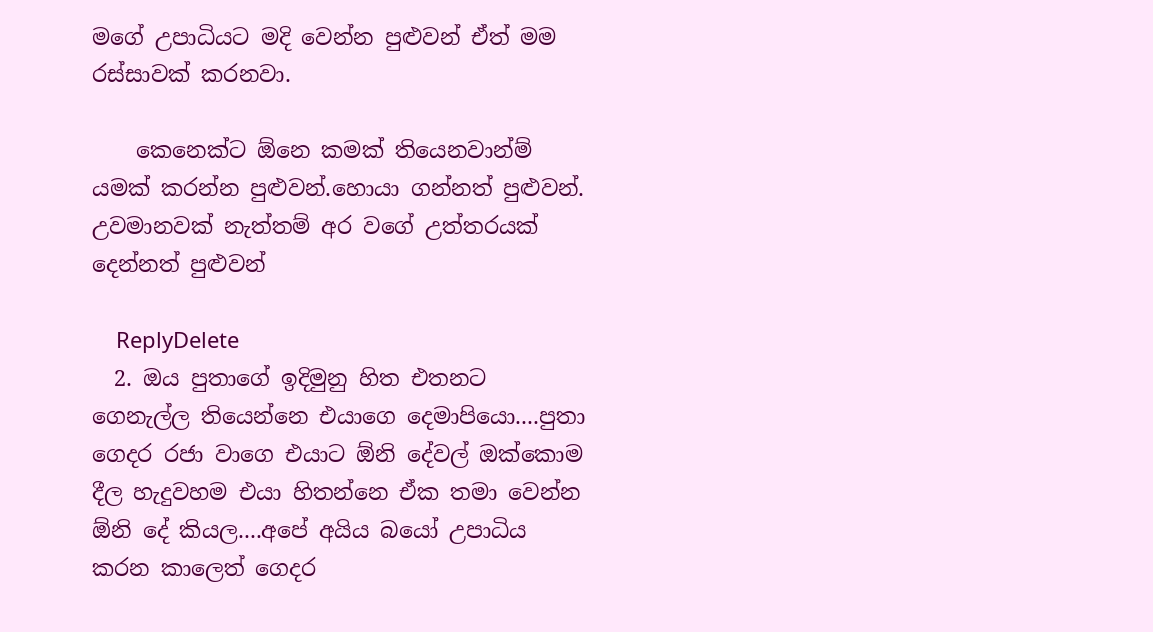මගේ උපාධියට මදි වෙන්න පුළුවන් ඒත් මම රස්සාවක් කරනවා.

    කෙනෙක්ට ඕනෙ කමක් තියෙනවාන්ම් යමක් කරන්න පුළුවන්.හොයා ගන්නත් පුළුවන්. උවමානවක් නැත්තම් අර වගේ උත්තරයක් දෙන්නත් පුළුවන්

    ReplyDelete
  2. ඔය පුතාගේ ඉදිමුනු හිත එතනට ගෙනැල්ල තියෙන්නෙ එයාගෙ දෙමාපියො....පුතා ගෙදර රජා වාගෙ එයාට ඕනි දේවල් ඔක්කොම දීල හැදුවහම එයා හිතන්නෙ ඒක තමා වෙන්න ඕනි දේ කියල....අපේ අයිය බයෝ උපාධිය කරන කාලෙත් ගෙදර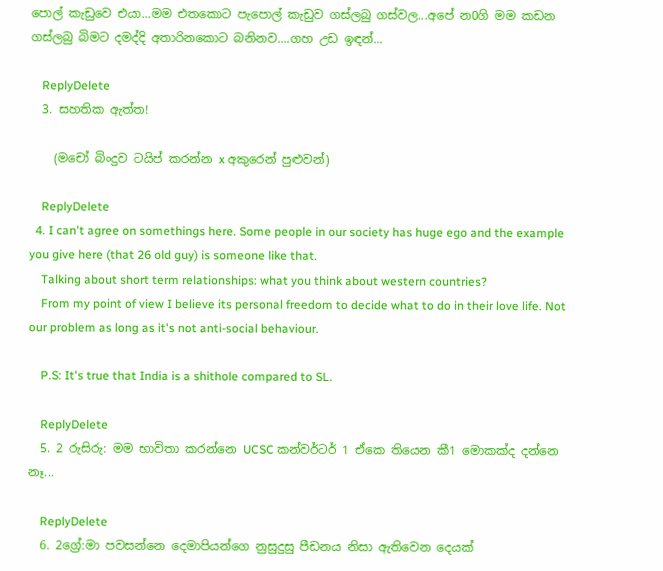පොල් කැඩුවෙ එයා...මම එතකොට පැපොල් කැඩුව ගස්ලබු ගස්වල...අපේ න0ගි මම කඩන ගස්ලබු බිමට දමද්දි අතාරිනකොට බනිනව....ගහ උඩ ඉඳන්...

    ReplyDelete
  3. සහතික ඇත්ත!

    (මචෝ බිංදුව ටයිප් කරන්න x අකුරෙන් පුළුවන්)

    ReplyDelete
  4. I can't agree on somethings here. Some people in our society has huge ego and the example you give here (that 26 old guy) is someone like that.
    Talking about short term relationships: what you think about western countries?
    From my point of view I believe its personal freedom to decide what to do in their love life. Not our problem as long as it's not anti-social behaviour.

    P.S: It's true that India is a shithole compared to SL.

    ReplyDelete
  5. 2 රුසිරු: මම භාවිතා කරන්නෙ UCSC කන්වර්ටර් 1 ඒකෙ තියෙන කී1 මොකක්ද දන්නෙ නෑ...

    ReplyDelete
  6. 2ග්‍රේ:මා පවසන්නෙ දෙමාපියන්ගෙ නුසුදුසු පීඩනය නිසා ඇතිවෙන දෙයක්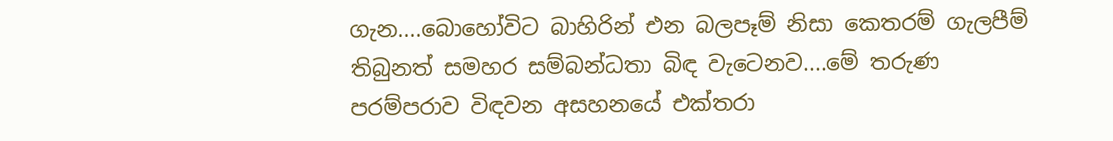ගැන....බොහෝවිට බාහිරින් එන බලපෑම් නිසා කෙතරම් ගැලපීම් තිබුනත් සමහර සම්බන්ධතා බිඳ වැටෙනව....මේ තරුණ පරම්පරාව විඳවන අසහනයේ එක්තරා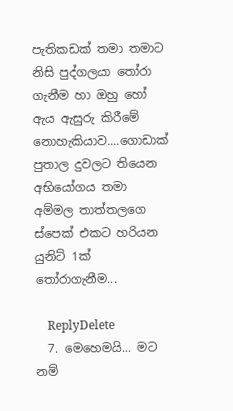පැතිකඩක් තමා තමාට නිසි පුද්ගලයා තෝරා ගැනීම හා ඔහු හෝ ඇය ඇසුරු කිරීමේ නොහැකියාව....ගොඩාක් පුතාල දුවලට තියෙන අභියෝගය තමා අම්මල තාත්තලගෙ ස්පෙක් එකට හරියන යුනිට් 1ක් තෝරාගැනීම...

    ReplyDelete
  7. මෙහෙමයි... මට නම්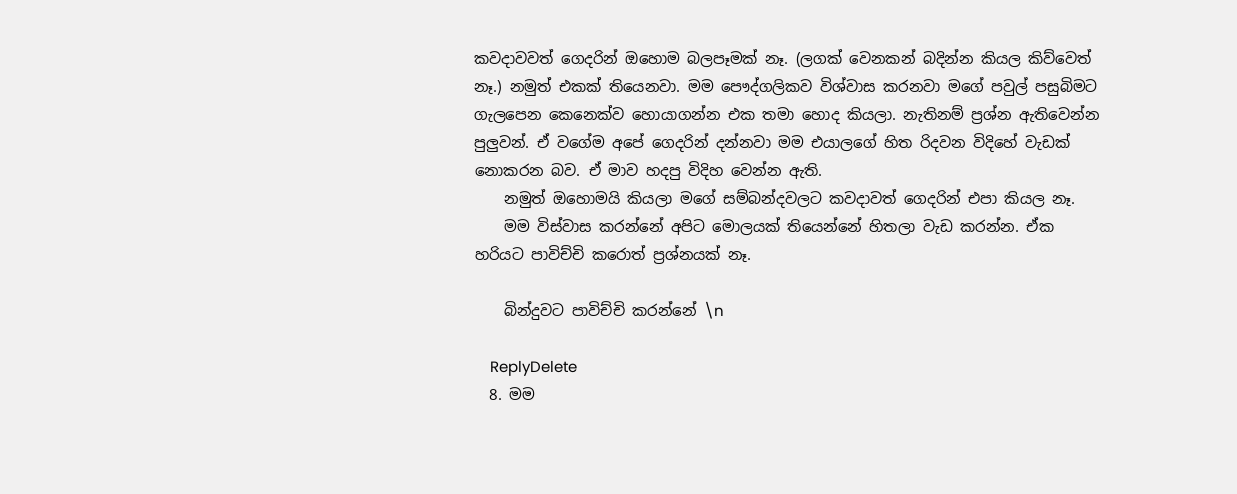කවදාවවත් ගෙදරින් ඔහොම බලපෑමක් නෑ. (ලගක් වෙනකන් බදින්න කියල කිව්වෙත් නෑ.) නමුත් එකක් තියෙනවා. මම පෞද්ගලිකව විශ්වාස කරනවා මගේ පවුල් පසුබිමට ගැලපෙන කෙනෙක්ව හොයාගන්න එක තමා හොද කියලා. නැතිනම් ප්‍රශ්න ඇතිවෙන්න පුලුවන්. ඒ වගේම අපේ ගෙදරින් දන්නවා මම එයාලගේ හිත රිදවන විදිහේ වැඩක් නොකරන බව. ඒ මාව හදපු විදිහ වෙන්න ඇති.
    නමුත් ඔහොමයි කියලා මගේ සම්බන්දවලට කවදාවත් ගෙදරින් එපා කියල නෑ.
    මම විස්වාස කරන්නේ අපිට මොලයක් තියෙන්නේ හිතලා වැඩ කරන්න. ඒක හරියට පාවිච්චි කරොත් ප්‍රශ්නයක් නෑ.

    බින්දුවට පාවිච්චි කරන්නේ \n

    ReplyDelete
  8. මම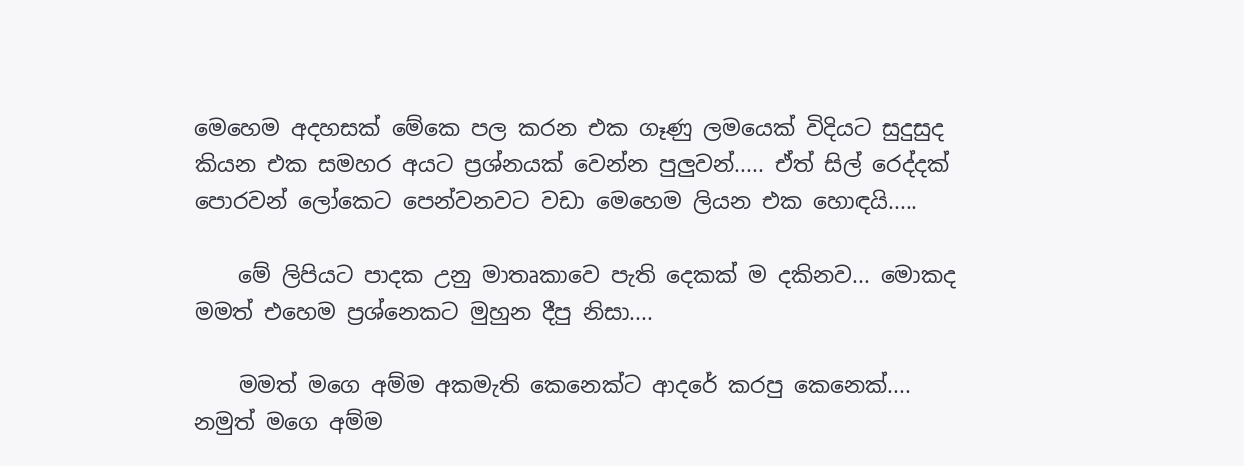මෙහෙම අදහසක් මේකෙ පල කරන එක ගෑණු ලමයෙක් විදියට සුදුසුද කියන එක සමහර අයට ප්‍රශ්නයක් වෙන්න පුලුවන්..... ඒත් සිල් රෙද්දක් පොරවන් ලෝකෙට පෙන්වනවට වඩා මෙහෙම ලියන එක හොඳයි.....

    මේ ලිපියට පාදක උනු මාතෘකාවෙ පැති දෙකක් ම දකිනව... මොකද මමත් එහෙම ප්‍රශ්නෙකට මුහුන දීපු නිසා....

    මමත් මගෙ අම්ම අකමැති කෙනෙක්ට ආදරේ කරපු කෙනෙක්.... නමුත් මගෙ අම්ම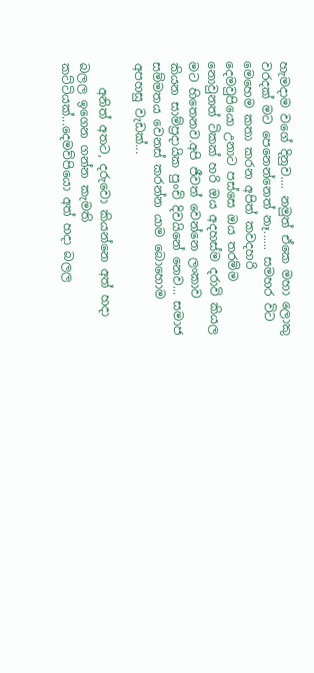හැමදාම වගේ දිනුව.... නමුත් ඒකෙ මහා ලොකු වරදක් මට පෙනෙන්නෙත් නෑ...... සමහර විට මෙහෙම කතා කරන අපිත් කවදහරි දෙමවුපියො උනාට පස්සෙ ඔය තරම්ම නොවුනත් ටිකක් හරි ඔය අදහස්ම දරාවි කියල මට හිතෙනව.අපි ජීවත් වෙන්නෙ ලංකාව කියන සාම්ප්‍රදායික පුංචි දිවයිනේ නෙව... සමාජ සම්මතය වෙනස් කරන්න යාම බොහොම අපහසු වැඩක්...

    අනිත් අතට, දරුවො කියන්නෙ අත් හදා බලල ඉගෙන ගන්න කැමති කට්ටියක්...දෙමව්පියො අත් හදා බලල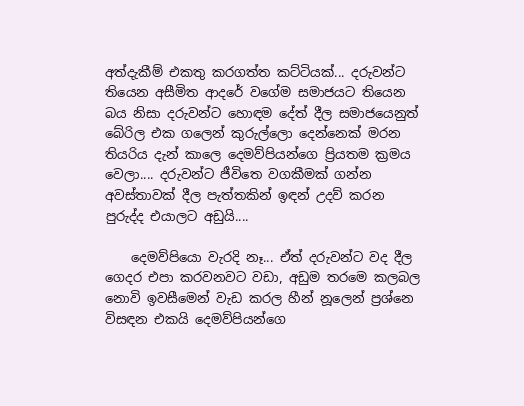අත්දැකීම් එකතු කරගත්ත කට්ටියක්... දරුවන්ට තියෙන අසීමිත ආදරේ වගේම සමාජයට තියෙන බය නිසා දරුවන්ට හොඳම දේත් දීල සමාජයෙනුත් බේරිල එක ගලෙන් කුරුල්ලො දෙන්නෙක් මරන තියරිය දැන් කාලෙ දෙමව්පියන්ගෙ ප්‍රියතම ක්‍රමය වෙලා.... දරුවන්ට ජීවිතෙ වගකීමක් ගන්න අවස්තාවක් දීල පැත්තකින් ඉඳන් උදව් කරන පුරුද්ද එයාලට අඩුයි....

    දෙමව්පියො වැරදි නෑ... ඒත් දරුවන්ට වද දීල ගෙදර එපා කරවනවට වඩා, අඩුම තරමෙ කලබල නොවි ඉවසීමෙන් වැඩ කරල හීන් නූලෙන් ප්‍රශ්නෙ විසඳන එකයි දෙමව්පියන්ගෙ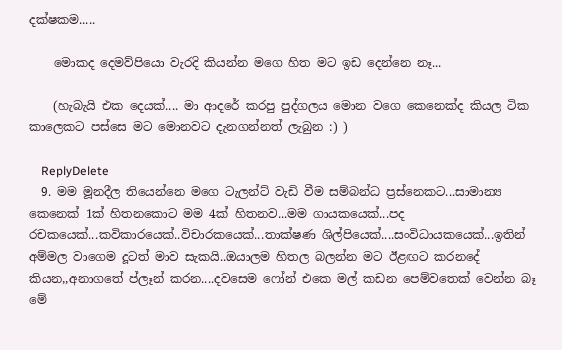දක්ෂකම.....

    මොකද දෙමව්පියො වැරදි කියන්න මගෙ හිත මට ඉඩ දෙන්නෙ නෑ...

    (හැබැයි එක දෙයක්.... මා ආදරේ කරපු පුද්ගලය මොන වගෙ කෙනෙක්ද කියල ටික කාලෙකට පස්සෙ මට මොනවට දැනගන්නත් ලැබුන :) )

    ReplyDelete
  9. මම මූනදීල තියෙන්නෙ මගෙ ටැලන්ට් වැඩි වීම සම්බන්ධ ප්‍රස්නෙකට...සාමාන්‍ය කෙනෙක් 1ක් හිතනකොට මම 4ක් හිතනව...මම ගායකයෙක්...පද රචකයෙක්...කවිකාරයෙක්..විචාරකයෙක්...තාක්ෂණ ශිල්පියෙක්....සංවිධායකයෙක්...ඉතින් අම්මල වාගෙම දූටත් මාව සැකයි..ඔයාලම හිතල බලන්න මට ඊළඟට කරනදේ කියන,,අනාගතේ ප්ලෑන් කරන....දවසෙම ෆෝන් එකෙ මල් කඩන පෙම්වතෙක් වෙන්න බෑ මේ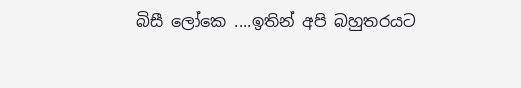බිසී ලෝකෙ ....ඉතින් අපි බහුතරයට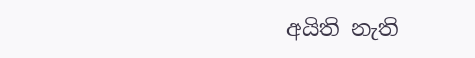අයිති නැති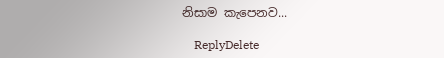නිසාම කැපෙනව...

    ReplyDelete